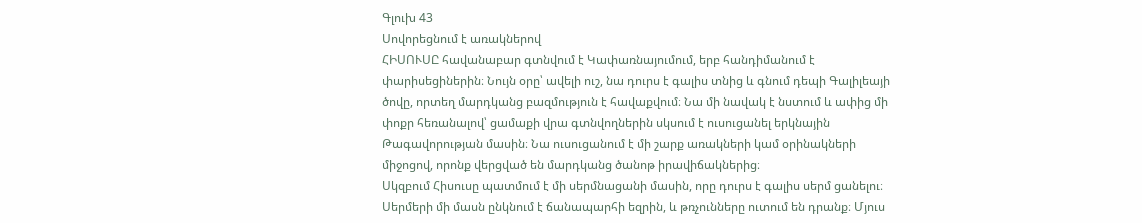Գլուխ 43
Սովորեցնում է առակներով
ՀԻՍՈՒՍԸ հավանաբար գտնվում է Կափառնայումում, երբ հանդիմանում է փարիսեցիներին։ Նույն օրը՝ ավելի ուշ, նա դուրս է գալիս տնից և գնում դեպի Գալիլեայի ծովը, որտեղ մարդկանց բազմություն է հավաքվում։ Նա մի նավակ է նստում և ափից մի փոքր հեռանալով՝ ցամաքի վրա գտնվողներին սկսում է ուսուցանել երկնային Թագավորության մասին։ Նա ուսուցանում է մի շարք առակների կամ օրինակների միջոցով, որոնք վերցված են մարդկանց ծանոթ իրավիճակներից։
Սկզբում Հիսուսը պատմում է մի սերմնացանի մասին, որը դուրս է գալիս սերմ ցանելու։ Սերմերի մի մասն ընկնում է ճանապարհի եզրին, և թռչունները ուտում են դրանք։ Մյուս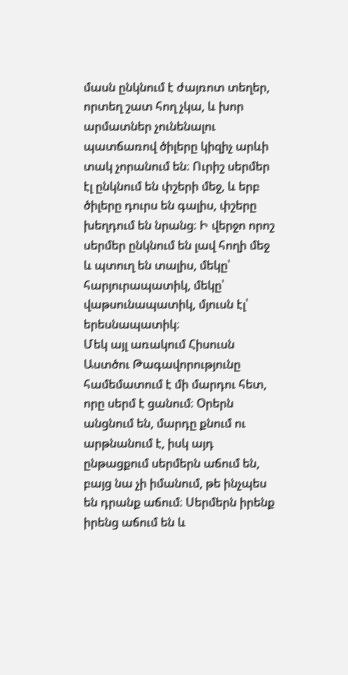մասն ընկնում է ժայռոտ տեղեր, որտեղ շատ հող չկա, և խոր արմատներ չունենալու պատճառով ծիլերը կիզիչ արևի տակ չորանում են։ Ուրիշ սերմեր էլ ընկնում են փշերի մեջ, և երբ ծիլերը դուրս են գալիս, փշերը խեղդում են նրանց։ Ի վերջո որոշ սերմեր ընկնում են լավ հողի մեջ և պտուղ են տալիս, մեկը՝ հարյուրապատիկ, մեկը՝ վաթսունապատիկ, մյուսն էլ՝ երեսնապատիկ։
Մեկ այլ առակում Հիսուսն Աստծու Թագավորությունը համեմատում է մի մարդու հետ, որը սերմ է ցանում։ Օրերն անցնում են, մարդը քնում ու արթնանում է, իսկ այդ ընթացքում սերմերն աճում են, բայց նա չի իմանում, թե ինչպես են դրանք աճում։ Սերմերն իրենք իրենց աճում են և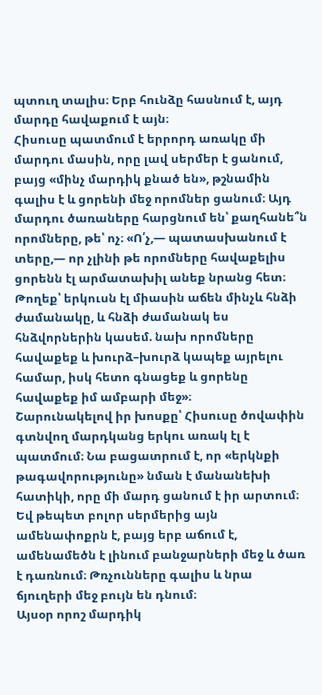պտուղ տալիս։ Երբ հունձը հասնում է, այդ մարդը հավաքում է այն։
Հիսուսը պատմում է երրորդ առակը մի մարդու մասին, որը լավ սերմեր է ցանում, բայց «մինչ մարդիկ քնած են», թշնամին գալիս է և ցորենի մեջ որոմներ ցանում։ Այդ մարդու ծառաները հարցնում են՝ քաղհանե՞ն որոմները, թե՝ ոչ։ «Ո՛չ,— պատասխանում է տերը,— որ չլինի թե որոմները հավաքելիս ցորենն էլ արմատախիլ անեք նրանց հետ։ Թողեք՝ երկուսն էլ միասին աճեն մինչև հնձի ժամանակը, և հնձի ժամանակ ես հնձվորներին կասեմ. նախ որոմները հավաքեք և խուրձ–խուրձ կապեք այրելու համար, իսկ հետո գնացեք և ցորենը հավաքեք իմ ամբարի մեջ»։
Շարունակելով իր խոսքը՝ Հիսուսը ծովափին գտնվող մարդկանց երկու առակ էլ է պատմում։ Նա բացատրում է, որ «երկնքի թագավորությունը» նման է մանանեխի հատիկի, որը մի մարդ ցանում է իր արտում։ Եվ թեպետ բոլոր սերմերից այն ամենափոքրն է, բայց երբ աճում է, ամենամեծն է լինում բանջարների մեջ և ծառ է դառնում։ Թռչունները գալիս և նրա ճյուղերի մեջ բույն են դնում։
Այսօր որոշ մարդիկ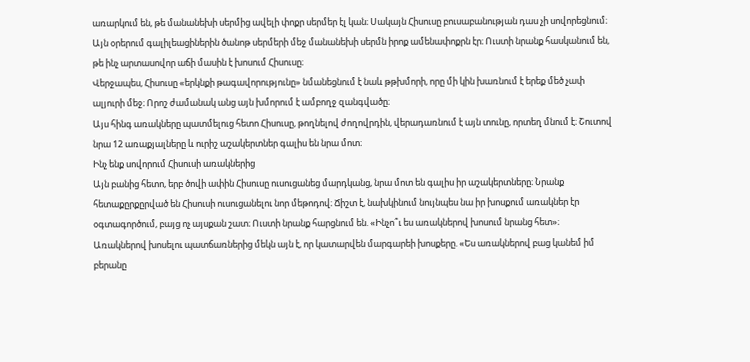առարկում են, թե մանանեխի սերմից ավելի փոքր սերմեր էլ կան։ Սակայն Հիսուսը բուսաբանության դաս չի սովորեցնում։ Այն օրերում գալիլեացիներին ծանոթ սերմերի մեջ մանանեխի սերմն իրոք ամենափոքրն էր։ Ուստի նրանք հասկանում են, թե ինչ արտասովոր աճի մասին է խոսում Հիսուսը։
Վերջապես, Հիսուսը «երկնքի թագավորությունը» նմանեցնում է նաև թթխմորի, որը մի կին խառնում է երեք մեծ չափ ալյուրի մեջ։ Որոշ ժամանակ անց այն խմորում է ամբողջ զանգվածը։
Այս հինգ առակները պատմելուց հետո Հիսուսը, թողնելով ժողովրդին, վերադառնում է այն տունը, որտեղ մնում է։ Շուտով նրա 12 առաքյալները և ուրիշ աշակերտներ գալիս են նրա մոտ։
Ինչ ենք սովորում Հիսուսի առակներից
Այն բանից հետո, երբ ծովի ափին Հիսուսը ուսուցանեց մարդկանց, նրա մոտ են գալիս իր աշակերտները։ Նրանք հետաքըրքըրված են Հիսուսի ուսուցանելու նոր մեթոդով։ Ճիշտ է, նախկինում նույնպես նա իր խոսքում առակներ էր օգտագործում, բայց ոչ այսքան շատ։ Ուստի նրանք հարցնում են. «Ինչո՞ւ ես առակներով խոսում նրանց հետ»։
Առակներով խոսելու պատճառներից մեկն այն է, որ կատարվեն մարգարեի խոսքերը. «Ես առակներով բաց կանեմ իմ բերանը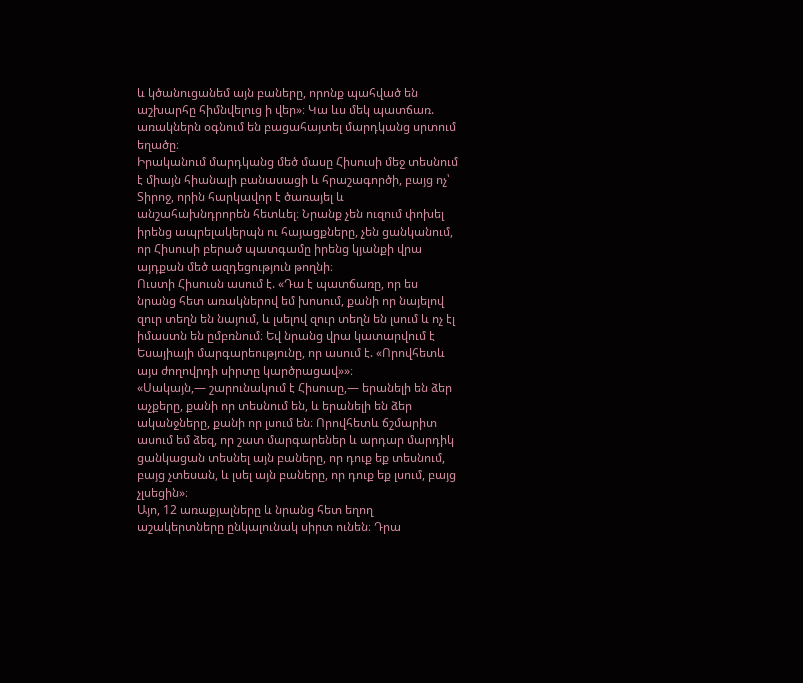և կծանուցանեմ այն բաները, որոնք պահված են աշխարհը հիմնվելուց ի վեր»։ Կա ևս մեկ պատճառ. առակներն օգնում են բացահայտել մարդկանց սրտում եղածը։
Իրականում մարդկանց մեծ մասը Հիսուսի մեջ տեսնում է միայն հիանալի բանասացի և հրաշագործի, բայց ոչ՝ Տիրոջ, որին հարկավոր է ծառայել և անշահախնդրորեն հետևել։ Նրանք չեն ուզում փոխել իրենց ապրելակերպն ու հայացքները, չեն ցանկանում, որ Հիսուսի բերած պատգամը իրենց կյանքի վրա այդքան մեծ ազդեցություն թողնի։
Ուստի Հիսուսն ասում է. «Դա է պատճառը, որ ես նրանց հետ առակներով եմ խոսում, քանի որ նայելով զուր տեղն են նայում, և լսելով զուր տեղն են լսում և ոչ էլ իմաստն են ըմբռնում։ Եվ նրանց վրա կատարվում է Եսայիայի մարգարեությունը, որ ասում է. «Որովհետև այս ժողովրդի սիրտը կարծրացավ»»։
«Սակայն,— շարունակում է Հիսուսը,— երանելի են ձեր աչքերը, քանի որ տեսնում են, և երանելի են ձեր ականջները, քանի որ լսում են։ Որովհետև ճշմարիտ ասում եմ ձեզ, որ շատ մարգարեներ և արդար մարդիկ ցանկացան տեսնել այն բաները, որ դուք եք տեսնում, բայց չտեսան, և լսել այն բաները, որ դուք եք լսում, բայց չլսեցին»։
Այո, 12 առաքյալները և նրանց հետ եղող աշակերտները ընկալունակ սիրտ ունեն։ Դրա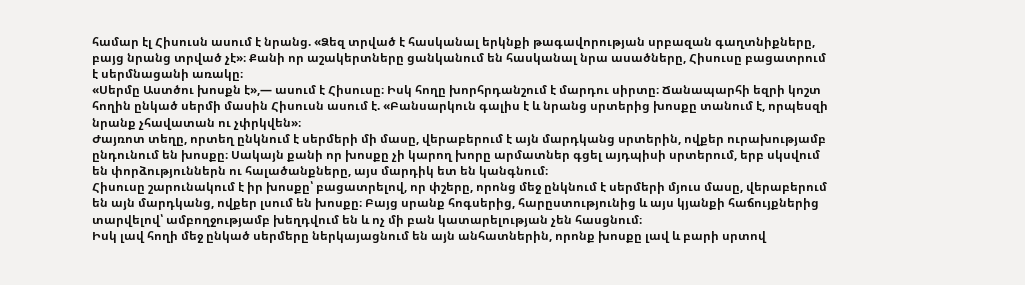համար էլ Հիսուսն ասում է նրանց. «Ձեզ տրված է հասկանալ երկնքի թագավորության սրբազան գաղտնիքները, բայց նրանց տրված չէ»։ Քանի որ աշակերտները ցանկանում են հասկանալ նրա ասածները, Հիսուսը բացատրում է սերմնացանի առակը։
«Սերմը Աստծու խոսքն է»,— ասում է Հիսուսը։ Իսկ հողը խորհրդանշում է մարդու սիրտը։ Ճանապարհի եզրի կոշտ հողին ընկած սերմի մասին Հիսուսն ասում է. «Բանսարկուն գալիս է և նրանց սրտերից խոսքը տանում է, որպեսզի նրանք չհավատան ու չփրկվեն»։
Ժայռոտ տեղը, որտեղ ընկնում է սերմերի մի մասը, վերաբերում է այն մարդկանց սրտերին, ովքեր ուրախությամբ ընդունում են խոսքը։ Սակայն քանի որ խոսքը չի կարող խորը արմատներ գցել այդպիսի սրտերում, երբ սկսվում են փորձություններն ու հալածանքները, այս մարդիկ ետ են կանգնում։
Հիսուսը շարունակում է իր խոսքը՝ բացատրելով, որ փշերը, որոնց մեջ ընկնում է սերմերի մյուս մասը, վերաբերում են այն մարդկանց, ովքեր լսում են խոսքը։ Բայց սրանք հոգսերից, հարըստությունից և այս կյանքի հաճույքներից տարվելով՝ ամբողջությամբ խեղդվում են և ոչ մի բան կատարելության չեն հասցնում։
Իսկ լավ հողի մեջ ընկած սերմերը ներկայացնում են այն անհատներին, որոնք խոսքը լավ և բարի սրտով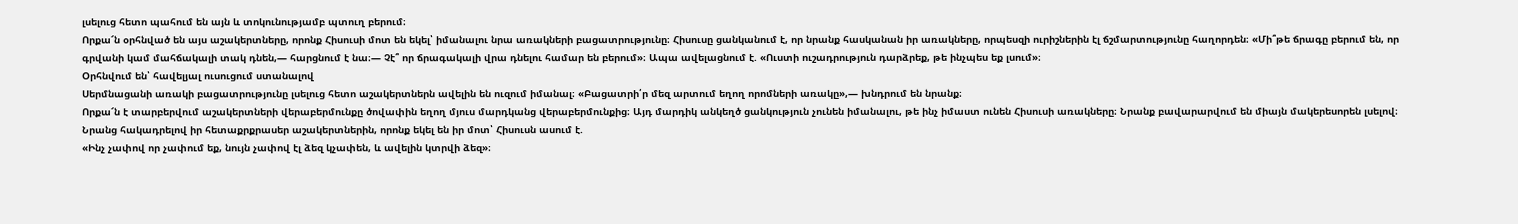լսելուց հետո պահում են այն և տոկունությամբ պտուղ բերում։
Որքա՜ն օրհնված են այս աշակերտները, որոնք Հիսուսի մոտ են եկել՝ իմանալու նրա առակների բացատրությունը։ Հիսուսը ցանկանում է, որ նրանք հասկանան իր առակները, որպեսզի ուրիշներին էլ ճշմարտությունը հաղորդեն։ «Մի՞թե ճրագը բերում են, որ գրվանի կամ մահճակալի տակ դնեն,— հարցնում է նա։— Չէ՞ որ ճրագակալի վրա դնելու համար են բերում»։ Ապա ավելացնում է. «Ուստի ուշադրություն դարձրեք, թե ինչպես եք լսում»։
Օրհնվում են՝ հավելյալ ուսուցում ստանալով
Սերմնացանի առակի բացատրությունը լսելուց հետո աշակերտներն ավելին են ուզում իմանալ։ «Բացատրի՛ր մեզ արտում եղող որոմների առակը»,— խնդրում են նրանք։
Որքա՜ն է տարբերվում աշակերտների վերաբերմունքը ծովափին եղող մյուս մարդկանց վերաբերմունքից։ Այդ մարդիկ անկեղծ ցանկություն չունեն իմանալու, թե ինչ իմաստ ունեն Հիսուսի առակները։ Նրանք բավարարվում են միայն մակերեսորեն լսելով։ Նրանց հակադրելով իր հետաքրքրասեր աշակերտներին, որոնք եկել են իր մոտ՝ Հիսուսն ասում է.
«Ինչ չափով որ չափում եք, նույն չափով էլ ձեզ կչափեն, և ավելին կտրվի ձեզ»։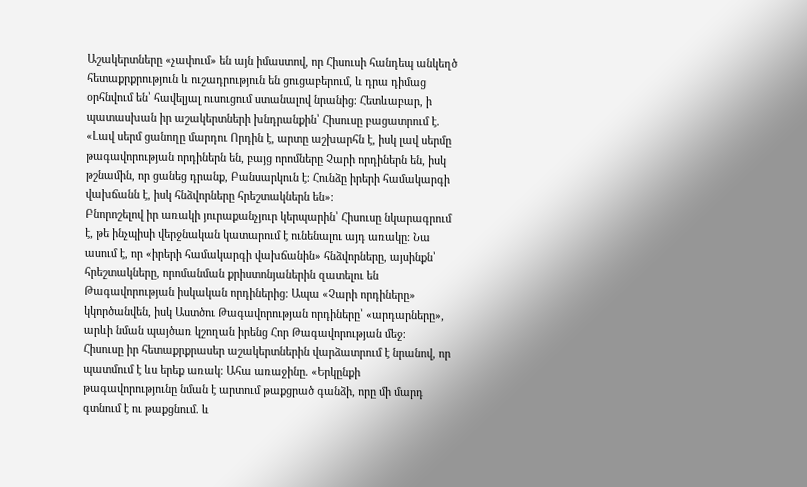Աշակերտները «չափում» են այն իմաստով, որ Հիսուսի հանդեպ անկեղծ հետաքրքրություն և ուշադրություն են ցուցաբերում, և դրա դիմաց օրհնվում են՝ հավելյալ ուսուցում ստանալով նրանից։ Հետևաբար, ի պատասխան իր աշակերտների խնդրանքին՝ Հիսուսը բացատրում է.
«Լավ սերմ ցանողը մարդու Որդին է, արտը աշխարհն է, իսկ լավ սերմը թագավորության որդիներն են, բայց որոմները Չարի որդիներն են, իսկ թշնամին, որ ցանեց դրանք, Բանսարկուն է։ Հունձը իրերի համակարգի վախճանն է, իսկ հնձվորները հրեշտակներն են»։
Բնորոշելով իր առակի յուրաքանչյուր կերպարին՝ Հիսուսը նկարագրում է, թե ինչպիսի վերջնական կատարում է ունենալու այդ առակը։ Նա ասում է, որ «իրերի համակարգի վախճանին» հնձվորները, այսինքն՝ հրեշտակները, որոմանման քրիստոնյաներին զատելու են Թագավորության իսկական որդիներից։ Ապա «Չարի որդիները» կկործանվեն, իսկ Աստծու Թագավորության որդիները՝ «արդարները», արևի նման պայծառ կշողան իրենց Հոր Թագավորության մեջ։
Հիսուսը իր հետաքրքրասեր աշակերտներին վարձատրում է նրանով, որ պատմում է ևս երեք առակ։ Ահա առաջինը. «Երկընքի թագավորությունը նման է արտում թաքցրած գանձի, որը մի մարդ գտնում է ու թաքցնում. և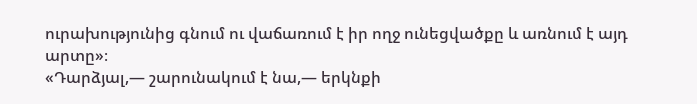ուրախությունից գնում ու վաճառում է իր ողջ ունեցվածքը և առնում է այդ արտը»։
«Դարձյալ,— շարունակում է նա,— երկնքի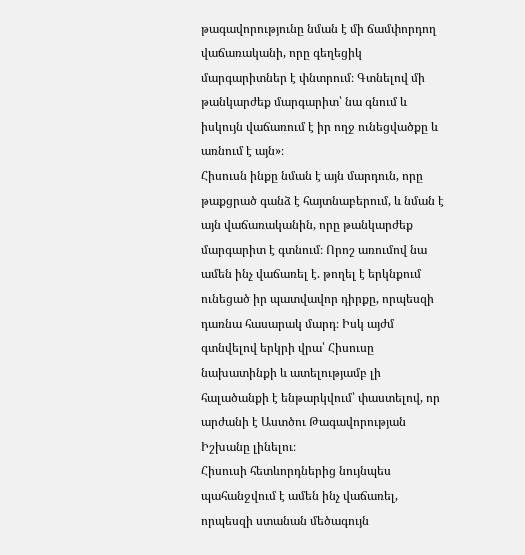թագավորությունը նման է մի ճամփորդող վաճառականի, որը գեղեցիկ մարգարիտներ է փնտրում։ Գտնելով մի թանկարժեք մարգարիտ՝ նա գնում և իսկույն վաճառում է իր ողջ ունեցվածքը և առնում է այն»։
Հիսուսն ինքը նման է այն մարդուն, որը թաքցրած գանձ է հայտնաբերում, և նման է այն վաճառականին, որը թանկարժեք մարգարիտ է գտնում։ Որոշ առումով նա ամեն ինչ վաճառել է. թողել է երկնքում ունեցած իր պատվավոր դիրքը, որպեսզի դառնա հասարակ մարդ։ Իսկ այժմ գտնվելով երկրի վրա՝ Հիսուսը նախատինքի և ատելությամբ լի հալածանքի է ենթարկվում՝ փաստելով, որ արժանի է Աստծու Թագավորության Իշխանը լինելու։
Հիսուսի հետևորդներից նույնպես պահանջվում է ամեն ինչ վաճառել, որպեսզի ստանան մեծագույն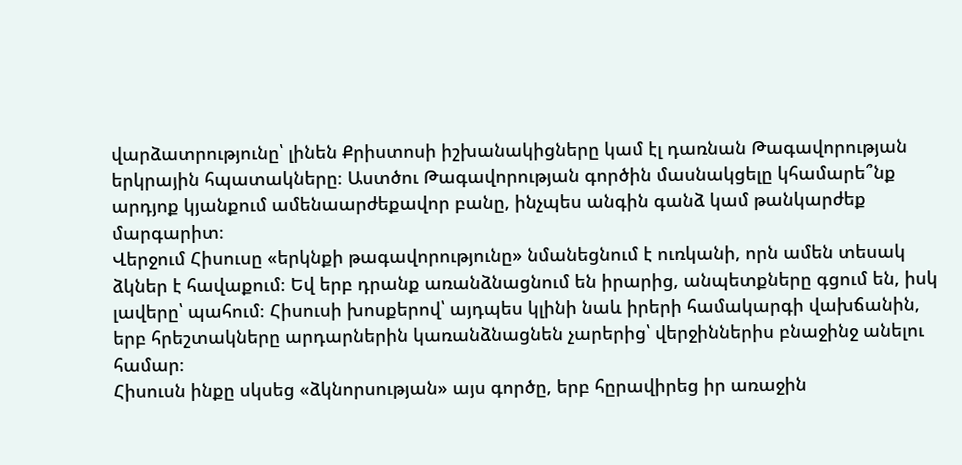վարձատրությունը՝ լինեն Քրիստոսի իշխանակիցները կամ էլ դառնան Թագավորության երկրային հպատակները։ Աստծու Թագավորության գործին մասնակցելը կհամարե՞նք արդյոք կյանքում ամենաարժեքավոր բանը, ինչպես անգին գանձ կամ թանկարժեք մարգարիտ։
Վերջում Հիսուսը «երկնքի թագավորությունը» նմանեցնում է ուռկանի, որն ամեն տեսակ ձկներ է հավաքում։ Եվ երբ դրանք առանձնացնում են իրարից, անպետքները գցում են, իսկ լավերը՝ պահում։ Հիսուսի խոսքերով՝ այդպես կլինի նաև իրերի համակարգի վախճանին, երբ հրեշտակները արդարներին կառանձնացնեն չարերից՝ վերջիններիս բնաջինջ անելու համար։
Հիսուսն ինքը սկսեց «ձկնորսության» այս գործը, երբ հըրավիրեց իր առաջին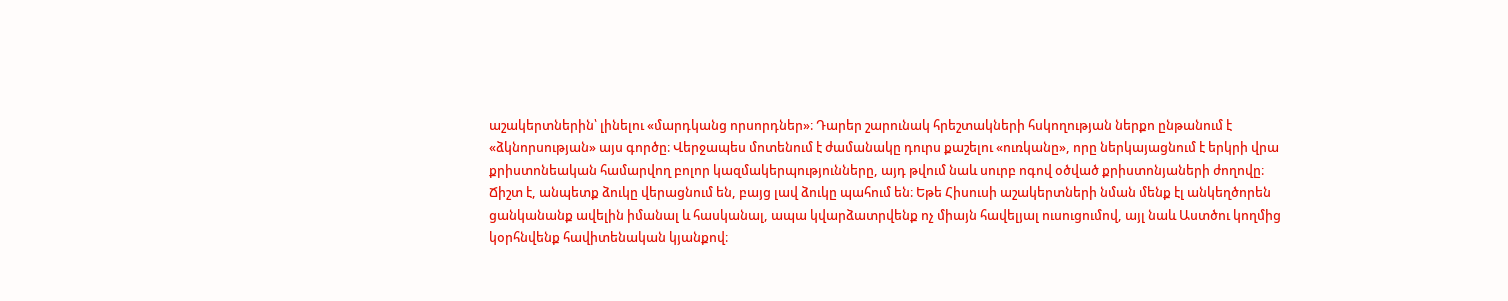աշակերտներին՝ լինելու «մարդկանց որսորդներ»։ Դարեր շարունակ հրեշտակների հսկողության ներքո ընթանում է «ձկնորսության» այս գործը։ Վերջապես մոտենում է ժամանակը դուրս քաշելու «ուռկանը», որը ներկայացնում է երկրի վրա քրիստոնեական համարվող բոլոր կազմակերպությունները, այդ թվում նաև սուրբ ոգով օծված քրիստոնյաների ժողովը։
Ճիշտ է, անպետք ձուկը վերացնում են, բայց լավ ձուկը պահում են։ Եթե Հիսուսի աշակերտների նման մենք էլ անկեղծորեն ցանկանանք ավելին իմանալ և հասկանալ, ապա կվարձատրվենք ոչ միայն հավելյալ ուսուցումով, այլ նաև Աստծու կողմից կօրհնվենք հավիտենական կյանքով։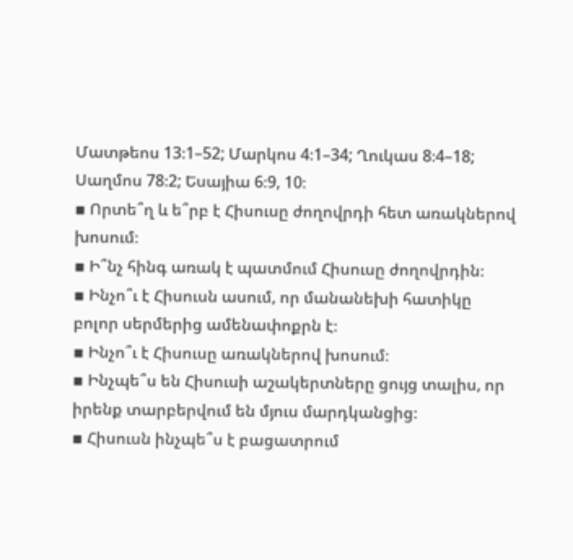Մատթեոս 13։1–52; Մարկոս 4։1–34; Ղուկաս 8։4–18; Սաղմոս 78։2; Եսայիա 6։9, 10։
▪ Որտե՞ղ և ե՞րբ է Հիսուսը ժողովրդի հետ առակներով խոսում։
▪ Ի՞նչ հինգ առակ է պատմում Հիսուսը ժողովրդին։
▪ Ինչո՞ւ է Հիսուսն ասում, որ մանանեխի հատիկը բոլոր սերմերից ամենափոքրն է։
▪ Ինչո՞ւ է Հիսուսը առակներով խոսում։
▪ Ինչպե՞ս են Հիսուսի աշակերտները ցույց տալիս, որ իրենք տարբերվում են մյուս մարդկանցից։
▪ Հիսուսն ինչպե՞ս է բացատրում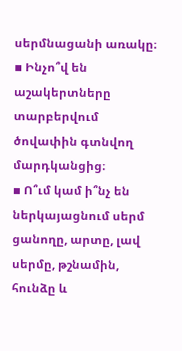սերմնացանի առակը։
▪ Ինչո՞վ են աշակերտները տարբերվում ծովափին գտնվող մարդկանցից։
▪ Ո՞ւմ կամ ի՞նչ են ներկայացնում սերմ ցանողը, արտը, լավ սերմը, թշնամին, հունձը և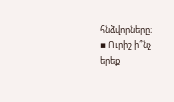հնձվորները։
▪ Ուրիշ ի՞նչ երեք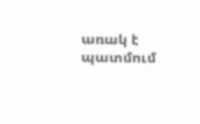առակ է պատմում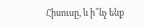Հիսուսը, և ի՞նչ ենք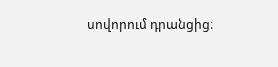սովորում դրանցից։